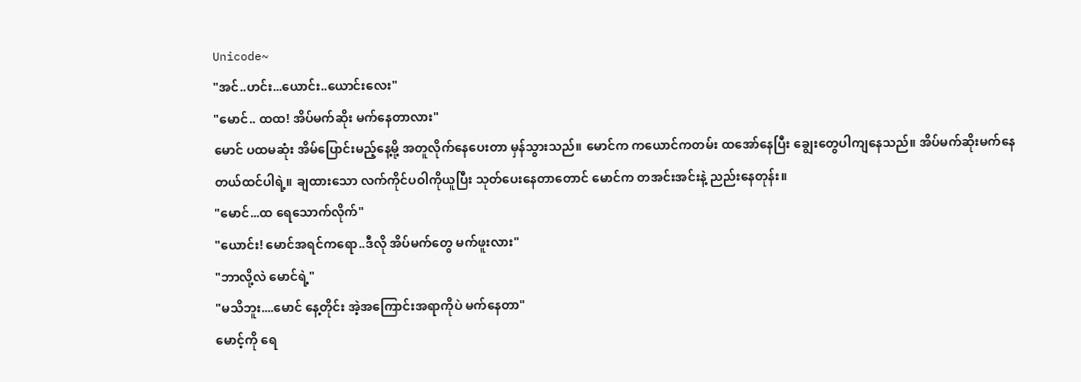Unicode~
"အင်..ဟင်း...ယောင်း..ယောင်းလေး"
"မောင်.. ထထ! အိပ်မက်ဆိုး မက်နေတာလား"
မောင် ပထမဆုံး အိမ်ပြောင်းမည့်နေ့မို့ အတူလိုက်နေပေးတာ မှန်သွားသည်။ မောင်က ကယောင်ကတမ်း ထအော်နေပြီး ချွေးတွေပါကျနေသည်။ အိပ်မက်ဆိုးမက်နေတယ်ထင်ပါရဲ့။ ချထားသော လက်ကိုင်ပဝါကိုယူပြီး သုတ်ပေးနေတာတောင် မောင်က တအင်းအင်းနဲ့ ညည်းနေတုန်း။
"မောင်...ထ ရေသောက်လိုက်"
"ယောင်း! မောင်အရင်ကရော..ဒီလို အိပ်မက်တွေ မက်ဖူးလား"
"ဘာလို့လဲ မောင်ရဲ့"
"မသိဘူး....မောင် နေ့တိုင်း အဲ့အကြောင်းအရာကိုပဲ မက်နေတာ"
မောင့်ကို ရေ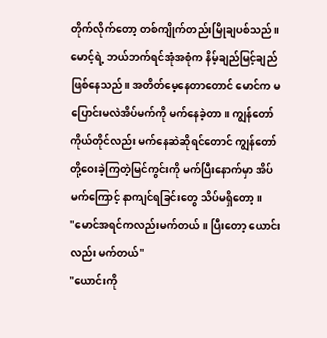တိုက်လိုက်တော့ တစ်ကျိုက်တည်းမြိုချပစ်သည်။ မောင့်ရဲ့ ဘယ်ဘက်ရင်အုံအစုံက နိမ့်ချည်မြင့်ချည်ဖြစ်နေသည်။ အတိတ်မေ့နေတာတောင် မောင်က မပြောင်းမလဲအိပ်မက်ကို မက်နေခဲ့တာ။ ကျွန်တော်ကိုယ်တိုင်လည်း မက်နေဆဲဆိုရင်တောင် ကျွန်တော်တို့ဝေးခဲ့ကြတဲ့မြင်ကွင်းကို မက်ပြီးနောက်မှာ အိပ်မက်ကြောင့် နာကျင်ရခြင်းတွေ သိပ်မရှိတော့။
"မောင်အရင်ကလည်းမက်တယ်။ ပြီးတော့ ယောင်းလည်း မက်တယ်"
"ယောင်းကို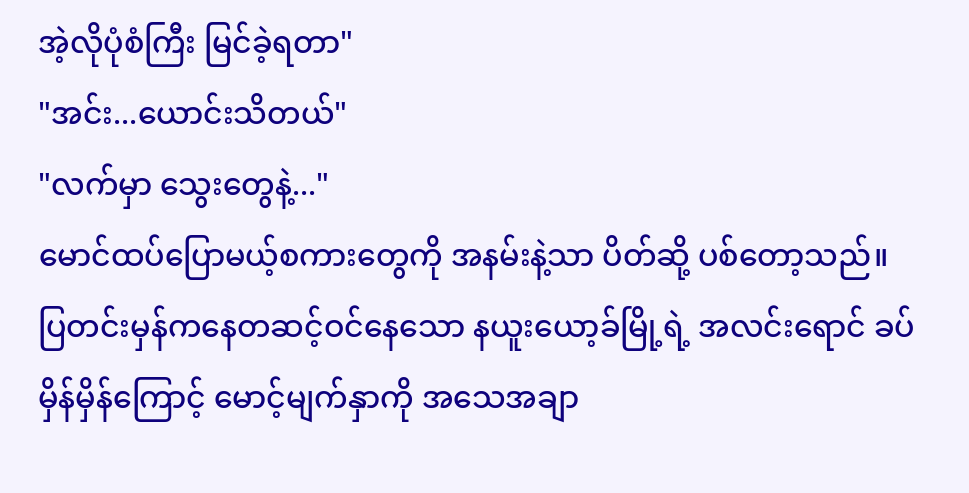အဲ့လိုပုံစံကြီး မြင်ခဲ့ရတာ"
"အင်း...ယောင်းသိတယ်"
"လက်မှာ သွေးတွေနဲ့..."
မောင်ထပ်ပြောမယ့်စကားတွေကို အနမ်းနဲ့သာ ပိတ်ဆို့ ပစ်တော့သည်။ ပြတင်းမှန်ကနေတဆင့်ဝင်နေသော နယူးယော့ခ်မြို့ရဲ့ အလင်းရောင် ခပ်မှိန်မှိန်ကြောင့် မောင့်မျက်နှာကို အသေအချာ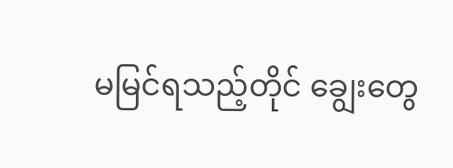မမြင်ရသည့်တိုင် ချွေးတွေ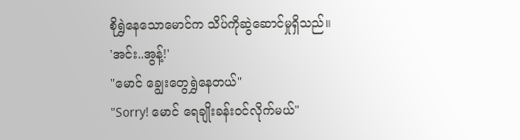စိုရွှဲနေသောမောင်က သိပ်ကိုဆွဲဆောင်မှုရှိသည်။
'အင်း..အွန့်!'
"မောင် ချွေးတွေရွှဲနေတယ်"
"Sorry! မောင် ရေချိုးခန်းဝင်လိုက်မယ်"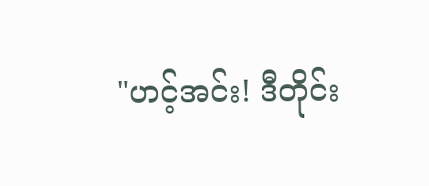"ဟင့်အင်း! ဒီတိုင်း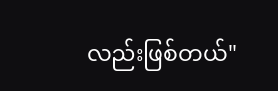လည်းဖြစ်တယ်"